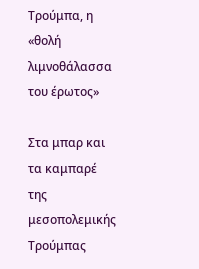Τρούμπα, η «θολή λιμνοθάλασσα του έρωτος»

Στα μπαρ και τα καμπαρέ της μεσοπολεμικής Τρούμπας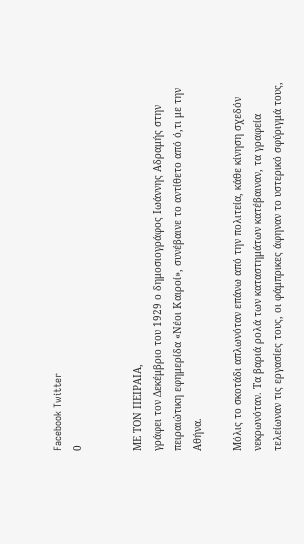Facebook Twitter
0


ΜΕ ΤΟΝ ΠΕΙΡΑΙΑ,
γράφει τον Δεκέμβριο του 1929 ο δημοσιογράφος Ιωάννης Αδραμής στην πειραιώτικη εφημερίδα «Νέοι Καιροί», συνέβαινε το αντίθετο από ό,τι με την Αθήνα.

Μόλις το σκοτάδι απλωνόταν επάνω από την πολιτεία, κάθε κίνηση σχεδόν νεκρωνόταν. Τα βαριά ρολά των καταστημάτων κατέβαιναν, τα γραφεία τελείωναν τις εργασίες τους, οι φάμπρικες άφηναν το υστερικό σφύριγμά τους,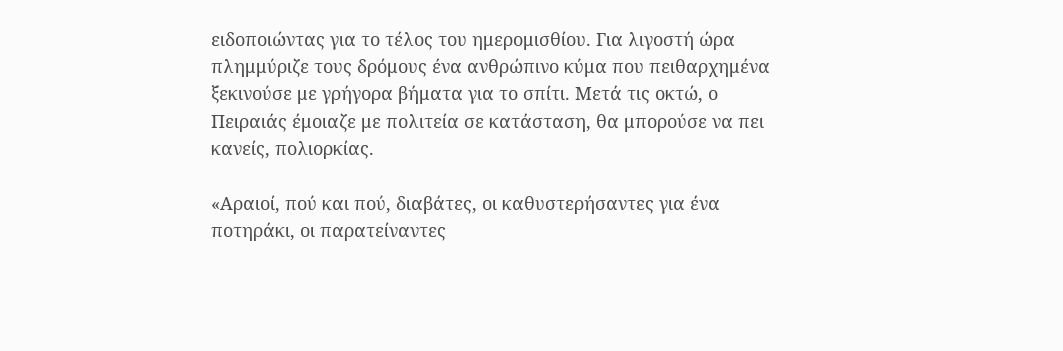ειδοποιώντας για το τέλος του ημερομισθίου. Για λιγοστή ώρα πλημμύριζε τους δρόμους ένα ανθρώπινο κύμα που πειθαρχημένα ξεκινούσε με γρήγορα βήματα για το σπίτι. Μετά τις οκτώ, ο Πειραιάς έμοιαζε με πολιτεία σε κατάσταση, θα μπορούσε να πει κανείς, πολιορκίας.

«Αραιοί, πού και πού, διαβάτες, οι καθυστερήσαντες για ένα ποτηράκι, οι παρατείναντες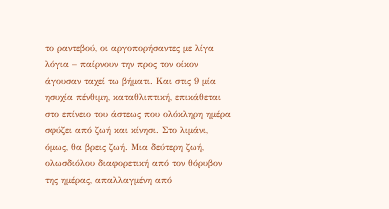το ραντεβού, οι αργοπορήσαντες με λίγα λόγια – παίρνουν την προς τον οίκον άγουσαν ταχεί τω βήματι. Και στις 9 μία ησυχία πένθιμη, καταθλιπτική, επικάθεται στο επίνειο του άστεως που ολόκληρη ημέρα σφύζει από ζωή και κίνησι. Στο λιμάνι, όμως, θα βρεις ζωή. Μια δεύτερη ζωή, ολωσδιόλου διαφορετική από τον θόρυβον της ημέρας, απαλλαγμένη από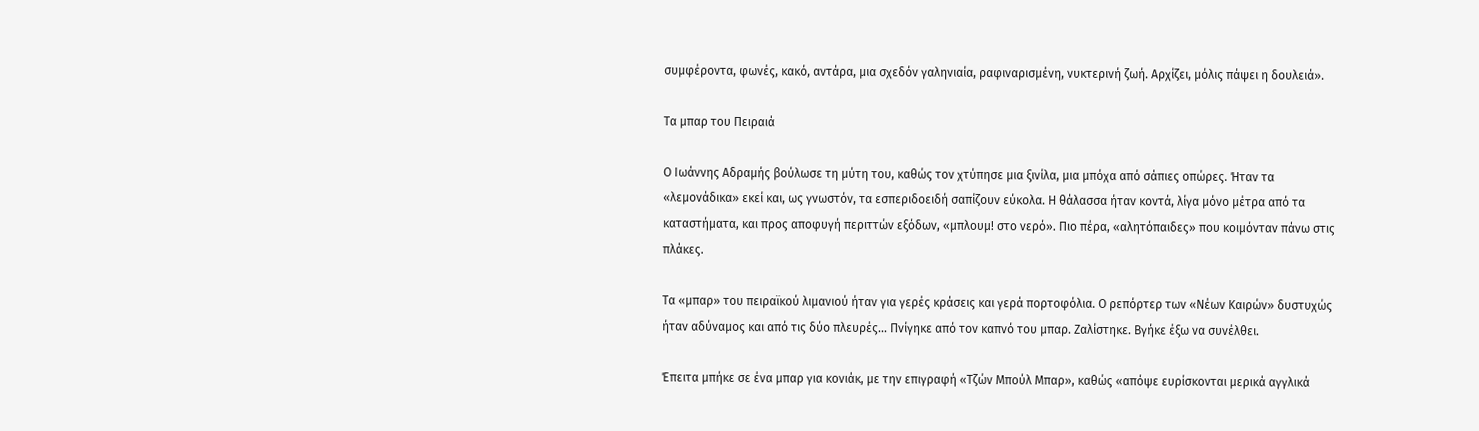συμφέροντα, φωνές, κακό, αντάρα, μια σχεδόν γαληνιαία, ραφιναρισμένη, νυκτερινή ζωή. Αρχίζει, μόλις πάψει η δουλειά».

Τα μπαρ του Πειραιά

Ο Ιωάννης Αδραμής βούλωσε τη μύτη του, καθώς τον χτύπησε μια ξινίλα, μια μπόχα από σάπιες οπώρες. Ήταν τα «λεμονάδικα» εκεί και, ως γνωστόν, τα εσπεριδοειδή σαπίζουν εύκολα. Η θάλασσα ήταν κοντά, λίγα μόνο μέτρα από τα καταστήματα, και προς αποφυγή περιττών εξόδων, «μπλουμ! στο νερό». Πιο πέρα, «αλητόπαιδες» που κοιμόνταν πάνω στις πλάκες.

Τα «μπαρ» του πειραϊκού λιμανιού ήταν για γερές κράσεις και γερά πορτοφόλια. Ο ρεπόρτερ των «Νέων Καιρών» δυστυχώς ήταν αδύναμος και από τις δύο πλευρές... Πνίγηκε από τον καπνό του μπαρ. Ζαλίστηκε. Βγήκε έξω να συνέλθει.

Έπειτα μπήκε σε ένα μπαρ για κονιάκ, με την επιγραφή «Τζών Μπούλ Μπαρ», καθώς «απόψε ευρίσκονται μερικά αγγλικά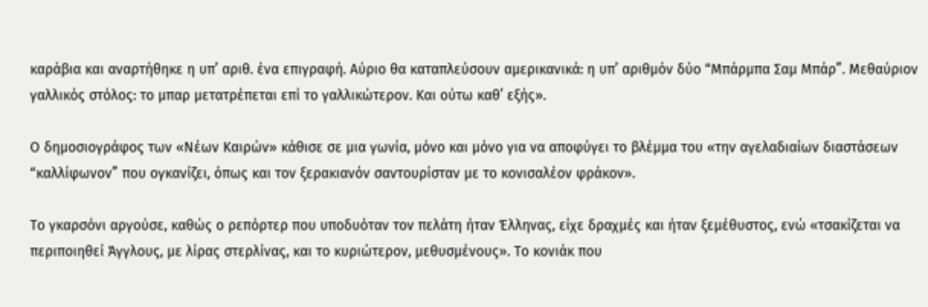καράβια και αναρτήθηκε η υπ’ αριθ. ένα επιγραφή. Αύριο θα καταπλεύσουν αμερικανικά: η υπ’ αριθμόν δύο “Μπάρμπα Σαμ Μπάρ”. Μεθαύριον γαλλικός στόλος: το μπαρ μετατρέπεται επί το γαλλικώτερον. Και ούτω καθ’ εξής».

Ο δημοσιογράφος των «Νέων Καιρών» κάθισε σε μια γωνία, μόνο και μόνο για να αποφύγει το βλέμμα του «την αγελαδιαίων διαστάσεων “καλλίφωνον” που ογκανίζει, όπως και τον ξερακιανόν σαντουρίσταν με το κονισαλέον φράκον».

Το γκαρσόνι αργούσε, καθώς ο ρεπόρτερ που υποδυόταν τον πελάτη ήταν Έλληνας, είχε δραχμές και ήταν ξεμέθυστος, ενώ «τσακίζεται να περιποιηθεί Άγγλους, με λίρας στερλίνας, και το κυριώτερον, μεθυσμένους». Το κονιάκ που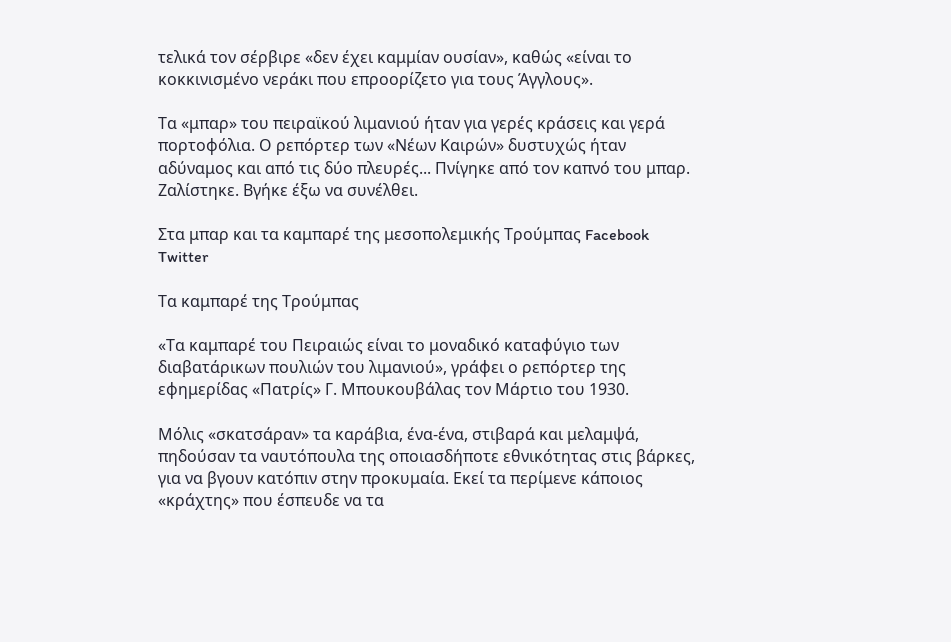τελικά τον σέρβιρε «δεν έχει καμμίαν ουσίαν», καθώς «είναι το κοκκινισμένο νεράκι που επροορίζετο για τους Άγγλους».

Τα «μπαρ» του πειραϊκού λιμανιού ήταν για γερές κράσεις και γερά πορτοφόλια. Ο ρεπόρτερ των «Νέων Καιρών» δυστυχώς ήταν αδύναμος και από τις δύο πλευρές... Πνίγηκε από τον καπνό του μπαρ. Ζαλίστηκε. Βγήκε έξω να συνέλθει.

Στα μπαρ και τα καμπαρέ της μεσοπολεμικής Τρούμπας Facebook Twitter

Τα καμπαρέ της Τρούμπας

«Τα καμπαρέ του Πειραιώς είναι το μοναδικό καταφύγιο των διαβατάρικων πουλιών του λιμανιού», γράφει ο ρεπόρτερ της εφημερίδας «Πατρίς» Γ. Μπουκουβάλας τον Μάρτιο του 1930.

Μόλις «σκατσάραν» τα καράβια, ένα-ένα, στιβαρά και μελαμψά, πηδούσαν τα ναυτόπουλα της οποιασδήποτε εθνικότητας στις βάρκες, για να βγουν κατόπιν στην προκυμαία. Εκεί τα περίμενε κάποιος «κράχτης» που έσπευδε να τα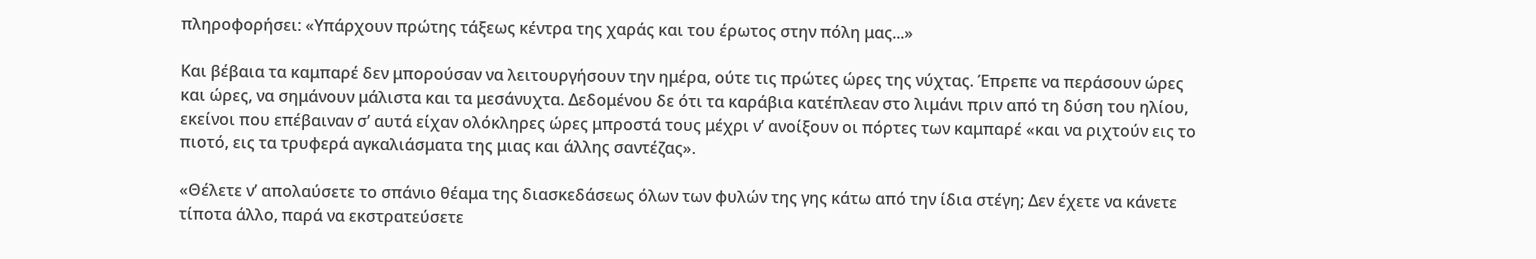πληροφορήσει: «Υπάρχουν πρώτης τάξεως κέντρα της χαράς και του έρωτος στην πόλη μας...»

Και βέβαια τα καμπαρέ δεν μπορούσαν να λειτουργήσουν την ημέρα, ούτε τις πρώτες ώρες της νύχτας. Έπρεπε να περάσουν ώρες και ώρες, να σημάνουν μάλιστα και τα μεσάνυχτα. Δεδομένου δε ότι τα καράβια κατέπλεαν στο λιμάνι πριν από τη δύση του ηλίου, εκείνοι που επέβαιναν σ’ αυτά είχαν ολόκληρες ώρες μπροστά τους μέχρι ν’ ανοίξουν οι πόρτες των καμπαρέ «και να ριχτούν εις το πιοτό, εις τα τρυφερά αγκαλιάσματα της μιας και άλλης σαντέζας».

«Θέλετε ν’ απολαύσετε το σπάνιο θέαμα της διασκεδάσεως όλων των φυλών της γης κάτω από την ίδια στέγη; Δεν έχετε να κάνετε τίποτα άλλο, παρά να εκστρατεύσετε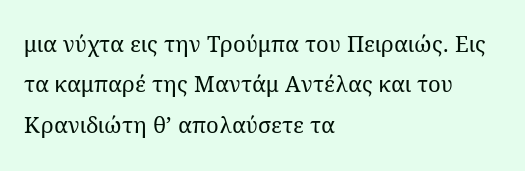μια νύχτα εις την Τρούμπα του Πειραιώς. Εις τα καμπαρέ της Μαντάμ Αντέλας και του Κρανιδιώτη θ’ απολαύσετε τα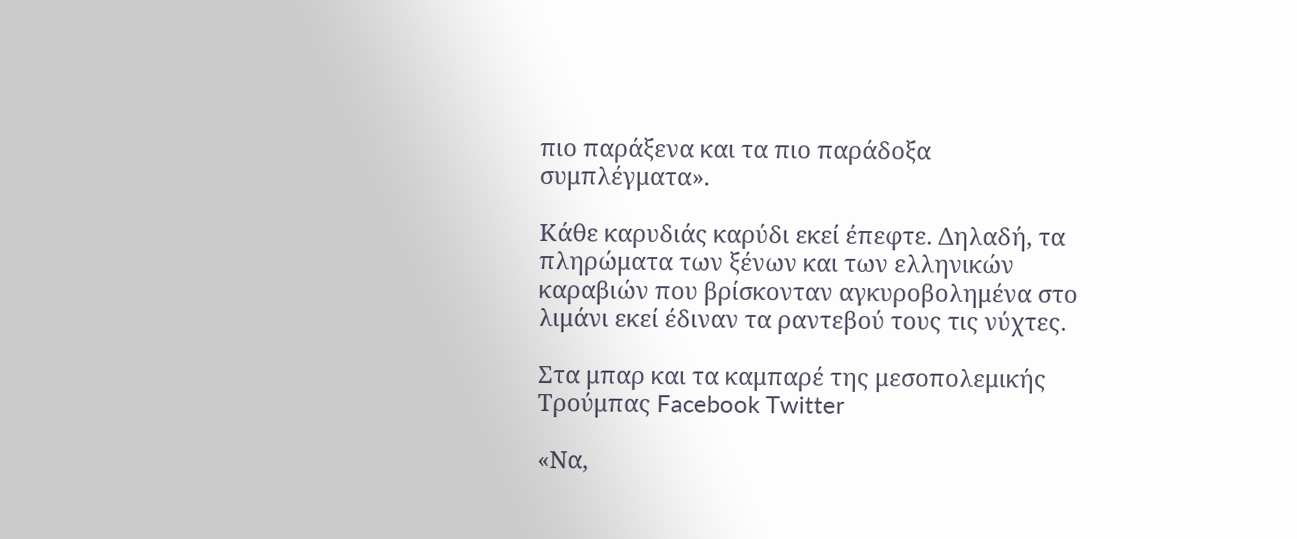πιο παράξενα και τα πιο παράδοξα συμπλέγματα».

Κάθε καρυδιάς καρύδι εκεί έπεφτε. Δηλαδή, τα πληρώματα των ξένων και των ελληνικών καραβιών που βρίσκονταν αγκυροβολημένα στο λιμάνι εκεί έδιναν τα ραντεβού τους τις νύχτες.

Στα μπαρ και τα καμπαρέ της μεσοπολεμικής Τρούμπας Facebook Twitter

«Να,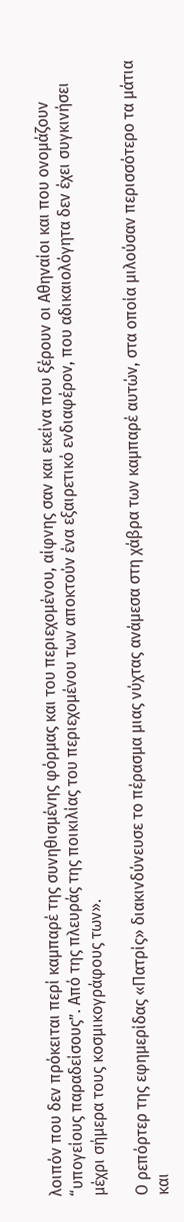λοιπόν που δεν πρόκειται περί καμπαρέ της συνηθισμένης φόρμας και του περιεχομένου, αίφνης σαν και εκείνα που ξέρουν οι Αθηναίοι και που ονομάζουν “υπογείους παραδείσους”. Από της πλευράς της ποικιλίας του περιεχομένου των αποκτούν ένα εξαιρετικό ενδιαφέρον, που αδικαιολόγητα δεν έχει συγκινήσει μέχρι σήμερα τους κοσμικογράφους των».

Ο ρεπόρτερ της εφημερίδας «Πατρίς» διακινδύνευσε το πέρασμα μιας νύχτας ανάμεσα στη χάβρα των καμπαρέ αυτών, στα οποία μιλούσαν περισσότερο τα μάτια και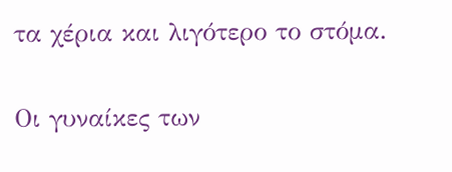τα χέρια και λιγότερο το στόμα.

Οι γυναίκες των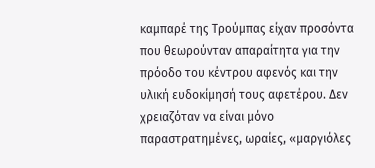καμπαρέ της Τρούμπας είχαν προσόντα που θεωρούνταν απαραίτητα για την πρόοδο του κέντρου αφενός και την υλική ευδοκίμησή τους αφετέρου. Δεν χρειαζόταν να είναι μόνο παραστρατημένες, ωραίες, «μαργιόλες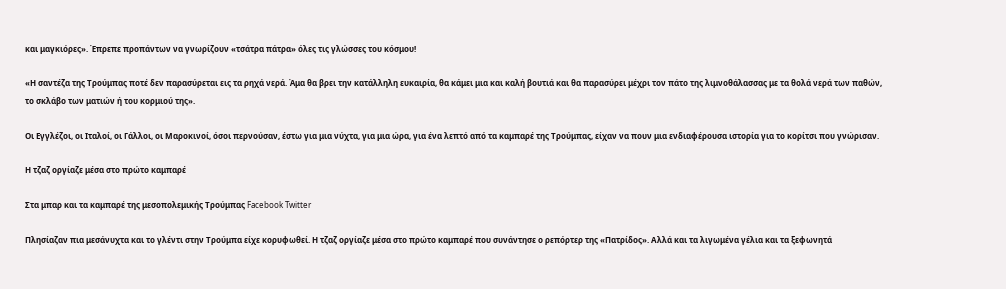και μαγκιόρες». Έπρεπε προπάντων να γνωρίζουν «τσάτρα πάτρα» όλες τις γλώσσες του κόσμου!

«Η σαντέζα της Τρούμπας ποτέ δεν παρασύρεται εις τα ρηχά νερά. Άμα θα βρει την κατάλληλη ευκαιρία, θα κάμει μια και καλή βουτιά και θα παρασύρει μέχρι τον πάτο της λιμνοθάλασσας με τα θολά νερά των παθών, το σκλάβο των ματιών ή του κορμιού της».

Οι Εγγλέζοι, οι Ιταλοί, οι Γάλλοι, οι Μαροκινοί, όσοι περνούσαν, έστω για μια νύχτα, για μια ώρα, για ένα λεπτό από τα καμπαρέ της Τρούμπας, είχαν να πουν μια ενδιαφέρουσα ιστορία για το κορίτσι που γνώρισαν.

Η τζαζ οργίαζε μέσα στο πρώτο καμπαρέ

Στα μπαρ και τα καμπαρέ της μεσοπολεμικής Τρούμπας Facebook Twitter

Πλησίαζαν πια μεσάνυχτα και το γλέντι στην Τρούμπα είχε κορυφωθεί. Η τζαζ οργίαζε μέσα στο πρώτο καμπαρέ που συνάντησε ο ρεπόρτερ της «Πατρίδος». Αλλά και τα λιγωμένα γέλια και τα ξεφωνητά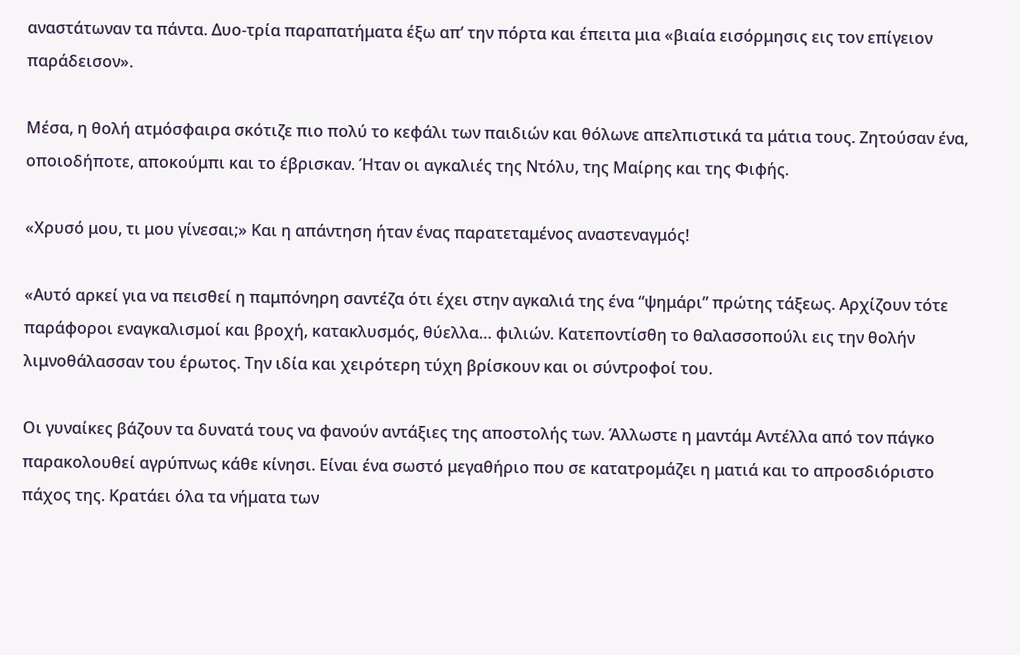αναστάτωναν τα πάντα. Δυο-τρία παραπατήματα έξω απ’ την πόρτα και έπειτα μια «βιαία εισόρμησις εις τον επίγειον παράδεισον».

Μέσα, η θολή ατμόσφαιρα σκότιζε πιο πολύ το κεφάλι των παιδιών και θόλωνε απελπιστικά τα μάτια τους. Ζητούσαν ένα, οποιοδήποτε, αποκούμπι και το έβρισκαν. Ήταν οι αγκαλιές της Ντόλυ, της Μαίρης και της Φιφής.

«Χρυσό μου, τι μου γίνεσαι;» Και η απάντηση ήταν ένας παρατεταμένος αναστεναγμός!

«Αυτό αρκεί για να πεισθεί η παμπόνηρη σαντέζα ότι έχει στην αγκαλιά της ένα “ψημάρι” πρώτης τάξεως. Αρχίζουν τότε παράφοροι εναγκαλισμοί και βροχή, κατακλυσμός, θύελλα… φιλιών. Κατεποντίσθη το θαλασσοπούλι εις την θολήν λιμνοθάλασσαν του έρωτος. Την ιδία και χειρότερη τύχη βρίσκουν και οι σύντροφοί του.

Οι γυναίκες βάζουν τα δυνατά τους να φανούν αντάξιες της αποστολής των. Άλλωστε η μαντάμ Αντέλλα από τον πάγκο παρακολουθεί αγρύπνως κάθε κίνησι. Είναι ένα σωστό μεγαθήριο που σε κατατρομάζει η ματιά και το απροσδιόριστο πάχος της. Κρατάει όλα τα νήματα των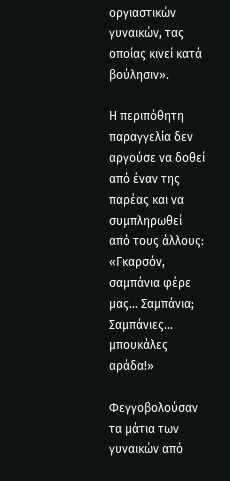οργιαστικών γυναικών, τας οποίας κινεί κατά βούλησιν».

Η περιπόθητη παραγγελία δεν αργούσε να δοθεί από έναν της παρέας και να συμπληρωθεί από τους άλλους: «Γκαρσόν, σαμπάνια φέρε μας... Σαμπάνια; Σαμπάνιες... μπουκάλες αράδα!»

Φεγγοβολούσαν τα μάτια των γυναικών από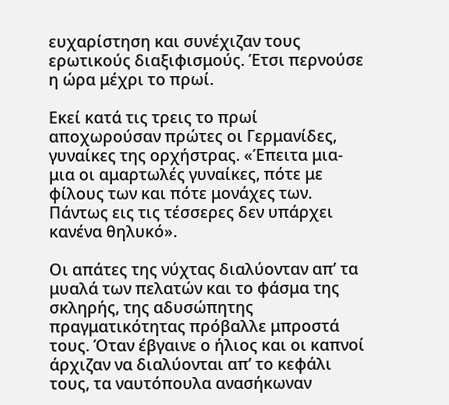ευχαρίστηση και συνέχιζαν τους ερωτικούς διαξιφισμούς. Έτσι περνούσε η ώρα μέχρι το πρωί.

Εκεί κατά τις τρεις το πρωί αποχωρούσαν πρώτες οι Γερμανίδες, γυναίκες της ορχήστρας. «Έπειτα μια-μια οι αμαρτωλές γυναίκες, πότε με φίλους των και πότε μονάχες των. Πάντως εις τις τέσσερες δεν υπάρχει κανένα θηλυκό».

Οι απάτες της νύχτας διαλύονταν απ’ τα μυαλά των πελατών και το φάσμα της σκληρής, της αδυσώπητης πραγματικότητας πρόβαλλε μπροστά τους. Όταν έβγαινε ο ήλιος και οι καπνοί άρχιζαν να διαλύονται απ’ το κεφάλι τους, τα ναυτόπουλα ανασήκωναν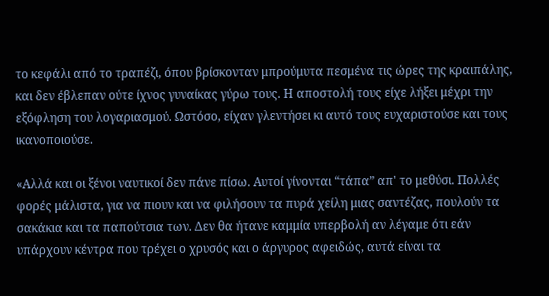το κεφάλι από το τραπέζι, όπου βρίσκονταν μπρούμυτα πεσμένα τις ώρες της κραιπάλης, και δεν έβλεπαν ούτε ίχνος γυναίκας γύρω τους. Η αποστολή τους είχε λήξει μέχρι την εξόφληση του λογαριασμού. Ωστόσο, είχαν γλεντήσει κι αυτό τους ευχαριστούσε και τους ικανοποιούσε.

«Αλλά και οι ξένοι ναυτικοί δεν πάνε πίσω. Αυτοί γίνονται “τάπα” απ' το μεθύσι. Πολλές φορές μάλιστα, για να πιουν και να φιλήσουν τα πυρά χείλη μιας σαντέζας, πουλούν τα σακάκια και τα παπούτσια των. Δεν θα ήτανε καμμία υπερβολή αν λέγαμε ότι εάν υπάρχουν κέντρα που τρέχει ο χρυσός και ο άργυρος αφειδώς, αυτά είναι τα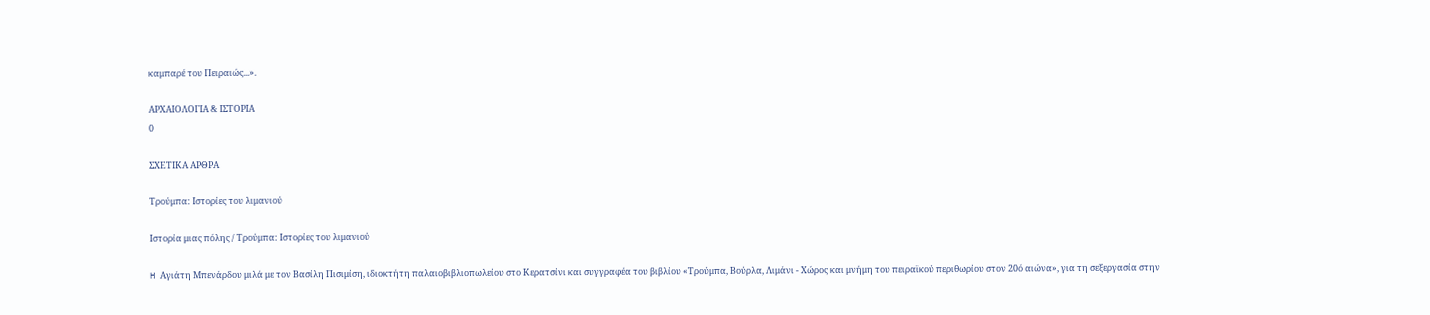καμπαρέ του Πειραιώς...».

ΑΡΧΑΙΟΛΟΓΙΑ & ΙΣΤΟΡΙΑ
0

ΣΧΕΤΙΚΑ ΑΡΘΡΑ

Τρούμπα: Ιστορίες του λιμανιού

Ιστορία μιας πόλης / Τρούμπα: Ιστορίες του λιμανιού

H Αγιάτη Μπενάρδου μιλά με τον Βασίλη Πισιμίση, ιδιοκτήτη παλαιοβιβλιοπωλείου στο Κερατσίνι και συγγραφέα του βιβλίου «Τρούμπα, Βούρλα, Λιμάνι - Χώρος και μνήμη του πειραϊκού περιθωρίου στον 20ό αιώνα», για τη σεξεργασία στην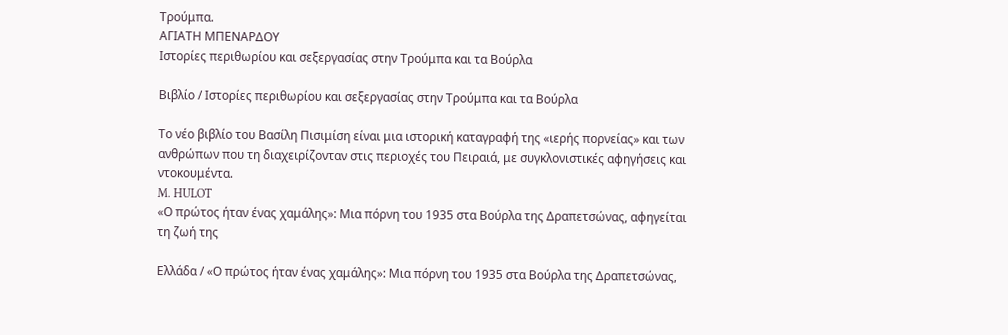Τρούμπα.
ΑΓΙΑΤΗ ΜΠΕΝΑΡΔΟΥ
Ιστορίες περιθωρίου και σεξεργασίας στην Τρούμπα και τα Βούρλα

Βιβλίο / Ιστορίες περιθωρίου και σεξεργασίας στην Τρούμπα και τα Βούρλα

Το νέο βιβλίο του Βασίλη Πισιμίση είναι μια ιστορική καταγραφή της «ιερής πορνείας» και των ανθρώπων που τη διαχειρίζονταν στις περιοχές του Πειραιά, με συγκλονιστικές αφηγήσεις και ντοκουμέντα.
M. HULOT
«Ο πρώτος ήταν ένας χαμάλης»: Μια πόρνη του 1935 στα Βούρλα της Δραπετσώνας, αφηγείται τη ζωή της

Ελλάδα / «Ο πρώτος ήταν ένας χαμάλης»: Μια πόρνη του 1935 στα Βούρλα της Δραπετσώνας,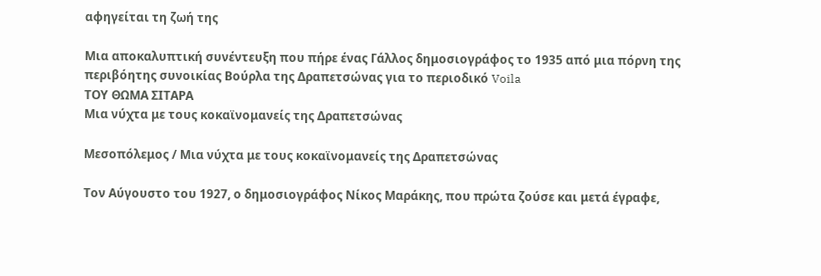αφηγείται τη ζωή της

Mια αποκαλυπτική συνέντευξη που πήρε ένας Γάλλος δημοσιογράφος το 1935 από μια πόρνη της περιβόητης συνοικίας Βούρλα της Δραπετσώνας για το περιοδικό Voila
ΤΟΥ ΘΩΜΑ ΣΙΤΑΡΑ
Μια νύχτα με τους κοκαϊνομανείς της Δραπετσώνας

Μεσοπόλεμος / Μια νύχτα με τους κοκαϊνομανείς της Δραπετσώνας

Τον Αύγουστο του 1927, ο δημοσιογράφος Νίκος Μαράκης, που πρώτα ζούσε και μετά έγραφε,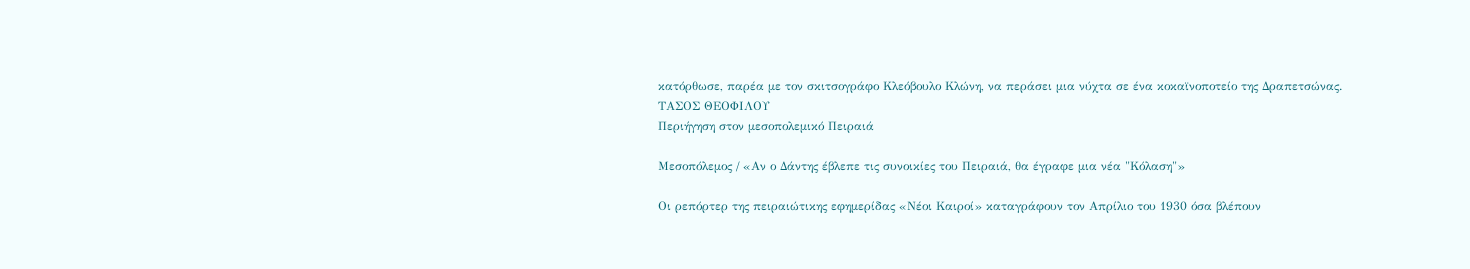κατόρθωσε, παρέα με τον σκιτσογράφο Κλεόβουλο Κλώνη, να περάσει μια νύχτα σε ένα κοκαϊνοποτείο της Δραπετσώνας.
ΤΑΣΟΣ ΘΕΟΦΙΛΟΥ
Περιήγηση στον μεσοπολεμικό Πειραιά

Μεσοπόλεμος / «Αν ο Δάντης έβλεπε τις συνοικίες του Πειραιά, θα έγραφε μια νέα "Κόλαση"»

Οι ρεπόρτερ της πειραιώτικης εφημερίδας «Νέοι Καιροί» καταγράφουν τον Απρίλιο του 1930 όσα βλέπουν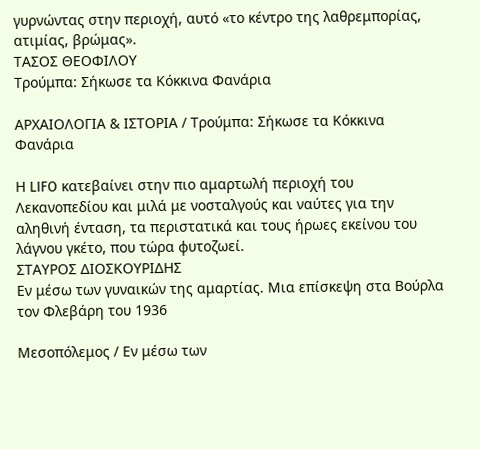γυρνώντας στην περιοχή, αυτό «το κέντρο της λαθρεμπορίας, ατιμίας, βρώμας».
ΤΑΣΟΣ ΘΕΟΦΙΛΟΥ
Tρούμπα: Σήκωσε τα Κόκκινα Φανάρια

ΑΡΧΑΙΟΛΟΓΙΑ & ΙΣΤΟΡΙΑ / Tρούμπα: Σήκωσε τα Κόκκινα Φανάρια

Η LIFO κατεβαίνει στην πιο αμαρτωλή περιοχή του Λεκανοπεδίου και μιλά με νοσταλγούς και ναύτες για την αληθινή ένταση, τα περιστατικά και τους ήρωες εκείνου του λάγνου γκέτο, που τώρα φυτοζωεί.
ΣΤΑΥΡΟΣ ΔΙΟΣΚΟΥΡΙΔΗΣ
Εν μέσω των γυναικών της αμαρτίας. Μια επίσκεψη στα Βούρλα τον Φλεβάρη του 1936

Μεσοπόλεμος / Εν μέσω των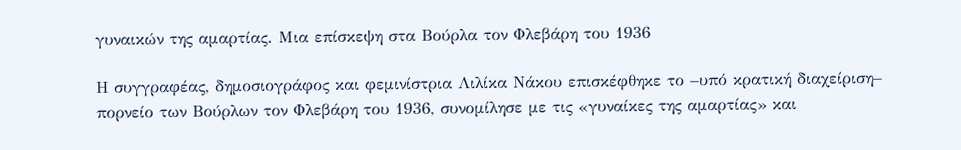γυναικών της αμαρτίας. Μια επίσκεψη στα Βούρλα τον Φλεβάρη του 1936

Η συγγραφέας, δημοσιογράφος και φεμινίστρια Λιλίκα Νάκου επισκέφθηκε το –υπό κρατική διαχείριση– πορνείο των Βούρλων τον Φλεβάρη του 1936, συνομίλησε με τις «γυναίκες της αμαρτίας» και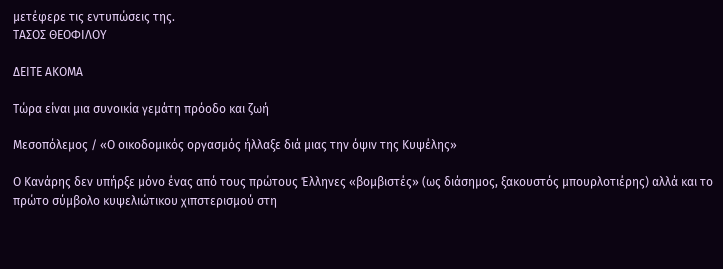μετέφερε τις εντυπώσεις της.
ΤΑΣΟΣ ΘΕΟΦΙΛΟΥ

ΔΕΙΤΕ ΑΚΟΜΑ

Τώρα είναι μια συνοικία γεμάτη πρόοδο και ζωή

Μεσοπόλεμος / «Ο οικοδομικός οργασμός ήλλαξε διά μιας την όψιν της Κυψέλης»

Ο Κανάρης δεν υπήρξε μόνο ένας από τους πρώτους Έλληνες «βομβιστές» (ως διάσημος, ξακουστός μπουρλοτιέρης) αλλά και το πρώτο σύμβολο κυψελιώτικου χιπστερισμού στη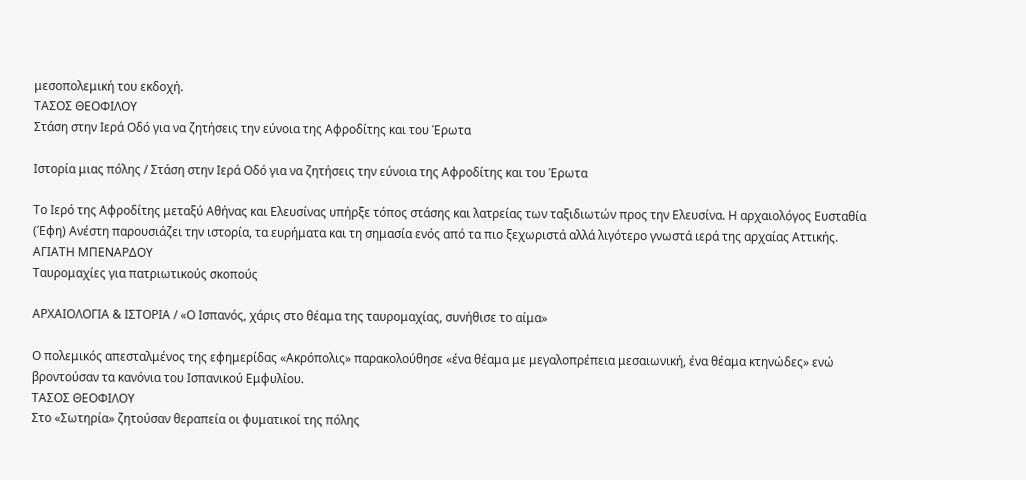μεσοπολεμική του εκδοχή.
ΤΑΣΟΣ ΘΕΟΦΙΛΟΥ
Στάση στην Ιερά Οδό για να ζητήσεις την εύνοια της Αφροδίτης και του Έρωτα

Ιστορία μιας πόλης / Στάση στην Ιερά Οδό για να ζητήσεις την εύνοια της Αφροδίτης και του Έρωτα

Το Ιερό της Αφροδίτης μεταξύ Αθήνας και Ελευσίνας υπήρξε τόπος στάσης και λατρείας των ταξιδιωτών προς την Ελευσίνα. Η αρχαιολόγος Ευσταθία (Έφη) Ανέστη παρουσιάζει την ιστορία, τα ευρήματα και τη σημασία ενός από τα πιο ξεχωριστά αλλά λιγότερο γνωστά ιερά της αρχαίας Αττικής.
ΑΓΙΑΤΗ ΜΠΕΝΑΡΔΟΥ
Ταυρομαχίες για πατριωτικούς σκοπούς

ΑΡΧΑΙΟΛΟΓΙΑ & ΙΣΤΟΡΙΑ / «Ο Ισπανός, χάρις στο θέαμα της ταυρομαχίας, συνήθισε το αίμα»

Ο πολεμικός απεσταλμένος της εφημερίδας «Ακρόπολις» παρακολούθησε «ένα θέαμα με μεγαλοπρέπεια μεσαιωνική, ένα θέαμα κτηνώδες» ενώ βροντούσαν τα κανόνια του Ισπανικού Εμφυλίου.
ΤΑΣΟΣ ΘΕΟΦΙΛΟΥ
Στo «Σωτηρία» ζητούσαν θεραπεία οι φυματικοί της πόλης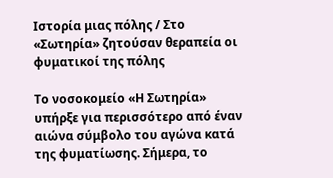Ιστορία μιας πόλης / Στo «Σωτηρία» ζητούσαν θεραπεία οι φυματικοί της πόλης

Το νοσοκομείο «Η Σωτηρία» υπήρξε για περισσότερο από έναν αιώνα σύμβολο του αγώνα κατά της φυματίωσης. Σήμερα, το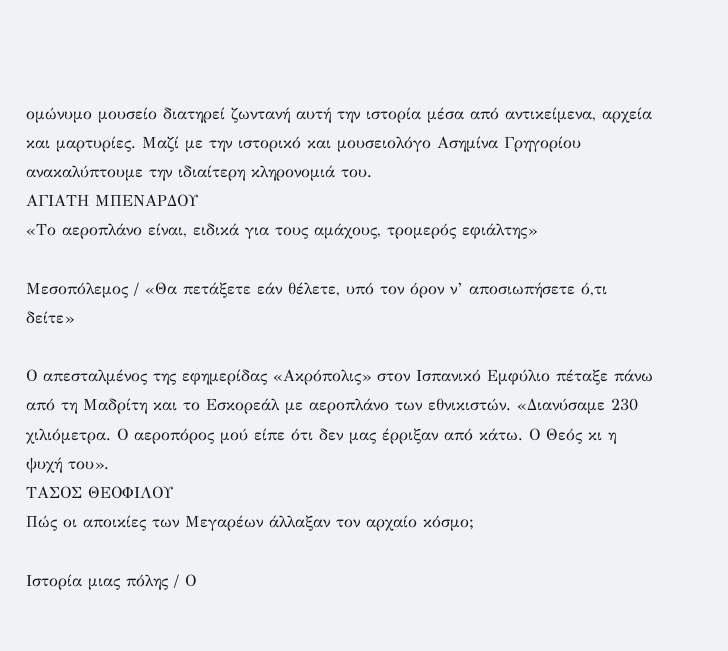ομώνυμο μουσείο διατηρεί ζωντανή αυτή την ιστορία μέσα από αντικείμενα, αρχεία και μαρτυρίες. Μαζί με την ιστορικό και μουσειολόγο Ασημίνα Γρηγορίου ανακαλύπτουμε την ιδιαίτερη κληρονομιά του.
ΑΓΙΑΤΗ ΜΠΕΝΑΡΔΟΥ
«Το αεροπλάνο είναι, ειδικά για τους αμάχους, τρομερός εφιάλτης»

Μεσοπόλεμος / «Θα πετάξετε εάν θέλετε, υπό τον όρον ν’ αποσιωπήσετε ό,τι δείτε»

Ο απεσταλμένος της εφημερίδας «Ακρόπολις» στον Ισπανικό Εμφύλιο πέταξε πάνω από τη Μαδρίτη και το Εσκορεάλ με αεροπλάνο των εθνικιστών. «Διανύσαμε 230 χιλιόμετρα. Ο αεροπόρος μού είπε ότι δεν μας έρριξαν από κάτω. Ο Θεός κι η ψυχή του».
ΤΑΣΟΣ ΘΕΟΦΙΛΟΥ
Πώς οι αποικίες των Μεγαρέων άλλαξαν τον αρχαίο κόσμο;

Ιστορία μιας πόλης / Ο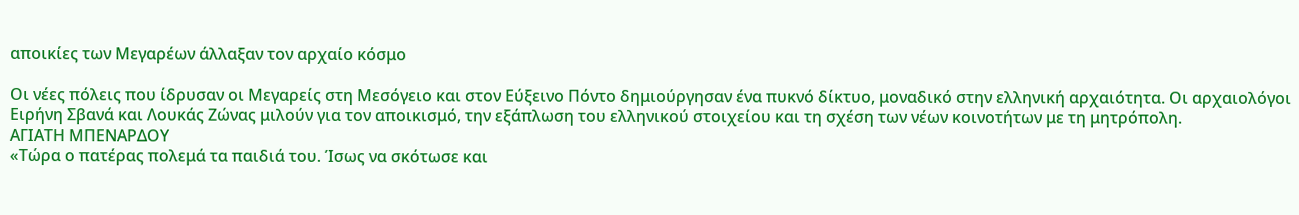αποικίες των Μεγαρέων άλλαξαν τον αρχαίο κόσμο

Οι νέες πόλεις που ίδρυσαν οι Μεγαρείς στη Μεσόγειο και στον Εύξεινο Πόντο δημιούργησαν ένα πυκνό δίκτυο, μοναδικό στην ελληνική αρχαιότητα. Οι αρχαιολόγοι Ειρήνη Σβανά και Λουκάς Ζώνας μιλούν για τον αποικισμό, την εξάπλωση του ελληνικού στοιχείου και τη σχέση των νέων κοινοτήτων με τη μητρόπολη.
ΑΓΙΑΤΗ ΜΠΕΝΑΡΔΟΥ
«Τώρα ο πατέρας πολεμά τα παιδιά του. Ίσως να σκότωσε και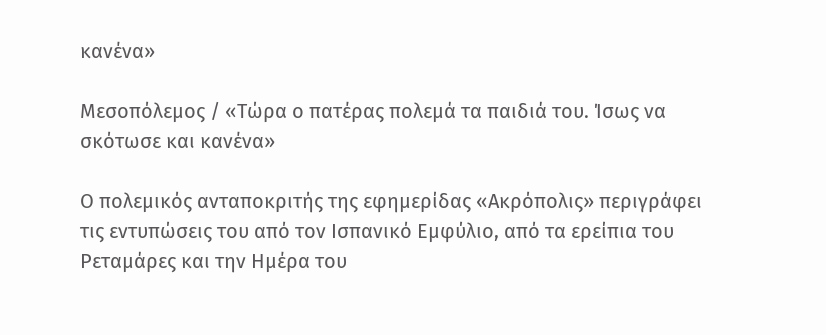κανένα»

Μεσοπόλεμος / «Τώρα ο πατέρας πολεμά τα παιδιά του. Ίσως να σκότωσε και κανένα»

Ο πολεμικός ανταποκριτής της εφημερίδας «Ακρόπολις» περιγράφει τις εντυπώσεις του από τον Ισπανικό Εμφύλιο, από τα ερείπια του Ρεταμάρες και την Ημέρα του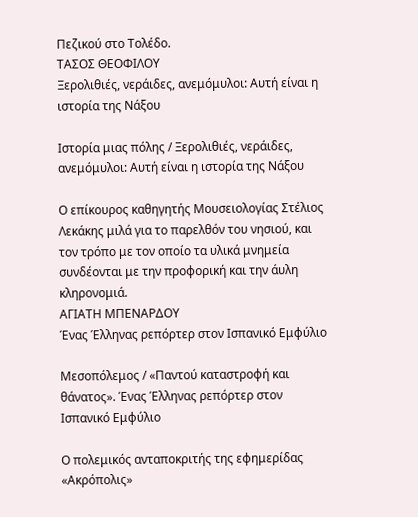Πεζικού στο Τολέδο.
ΤΑΣΟΣ ΘΕΟΦΙΛΟΥ
Ξερολιθιές, νεράιδες, ανεμόμυλοι: Αυτή είναι η ιστορία της Νάξου

Ιστορία μιας πόλης / Ξερολιθιές, νεράιδες, ανεμόμυλοι: Αυτή είναι η ιστορία της Νάξου

Ο επίκουρος καθηγητής Μουσειολογίας Στέλιος Λεκάκης μιλά για το παρελθόν του νησιού, και τον τρόπο με τον οποίο τα υλικά μνημεία συνδέονται με την προφορική και την άυλη κληρονομιά.
ΑΓΙΑΤΗ ΜΠΕΝΑΡΔΟΥ
Ένας Έλληνας ρεπόρτερ στον Ισπανικό Εμφύλιο

Μεσοπόλεμος / «Παντού καταστροφή και θάνατος». Ένας Έλληνας ρεπόρτερ στον Ισπανικό Εμφύλιο

Ο πολεμικός ανταποκριτής της εφημερίδας «Ακρόπολις»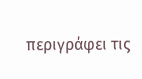περιγράφει τις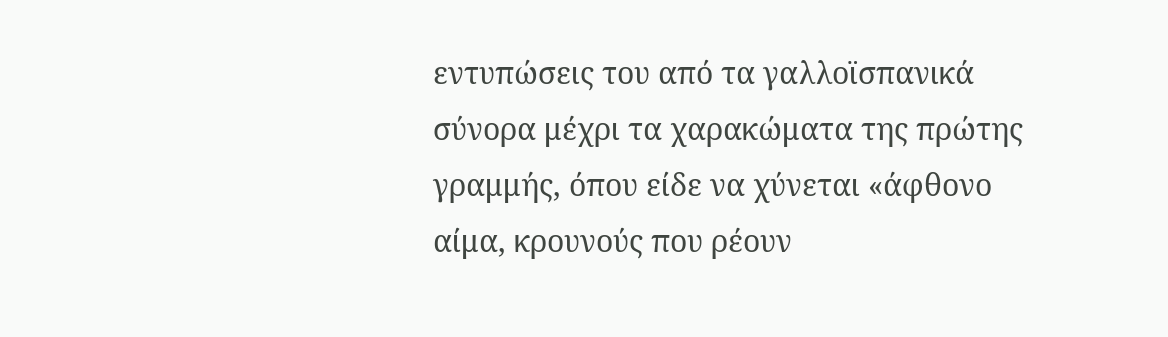εντυπώσεις του από τα γαλλοϊσπανικά σύνορα μέχρι τα χαρακώματα της πρώτης γραμμής, όπου είδε να χύνεται «άφθονο αίμα, κρουνούς που ρέουν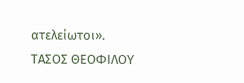ατελείωτοι».
ΤΑΣΟΣ ΘΕΟΦΙΛΟΥ